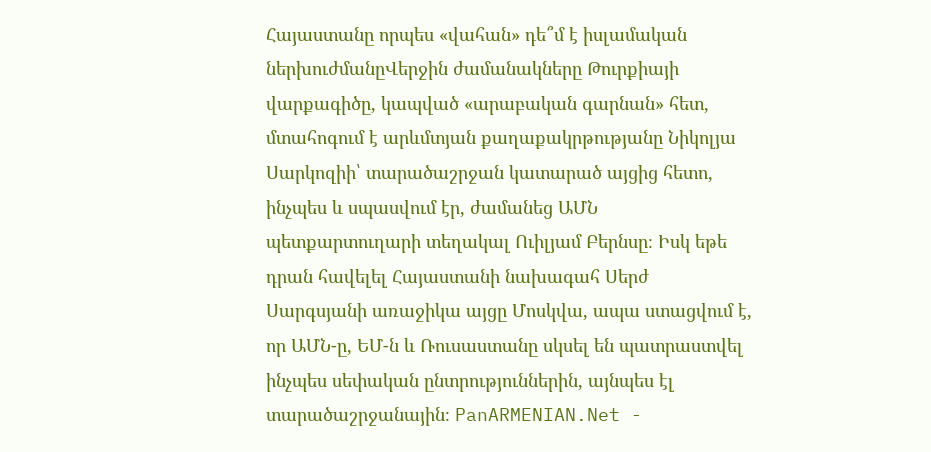Հայաստանը որպես «վահան» դե՞մ է իսլամական ներխուժմանըՎերջին ժամանակները Թուրքիայի վարքագիծը, կապված «արաբական գարնան» հետ, մտահոգում է արևմտյան քաղաքակրթությանը Նիկոլյա Սարկոզիի՝ տարածաշրջան կատարած այցից հետո, ինչպես և սպասվում էր, ժամանեց ԱՄՆ պետքարտուղարի տեղակալ Ուիլյամ Բերնսը։ Իսկ եթե դրան հավելել Հայաստանի նախագահ Սերժ Սարգսյանի առաջիկա այցը Մոսկվա, ապա ստացվում է, որ ԱՄՆ-ը, ԵՄ-ն և Ռուսաստանը սկսել են պատրաստվել ինչպես սեփական ընտրություններին, այնպես էլ տարածաշրջանային։ PanARMENIAN.Net -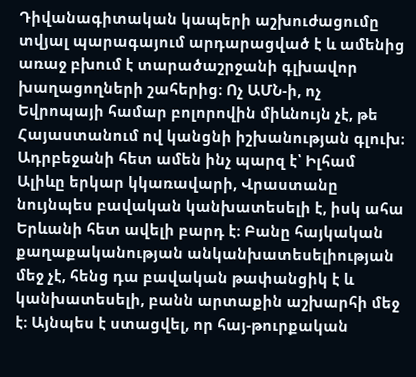Դիվանագիտական կապերի աշխուժացումը տվյալ պարագայում արդարացված է և ամենից առաջ բխում է տարածաշրջանի գլխավոր խաղացողների շահերից։ Ոչ ԱՄՆ-ի, ոչ Եվրոպայի համար բոլորովին միևնույն չէ, թե Հայաստանում ով կանցնի իշխանության գլուխ։ Ադրբեջանի հետ ամեն ինչ պարզ է՝ Իլհամ Ալիևը երկար կկառավարի, Վրաստանը նույնպես բավական կանխատեսելի է, իսկ ահա Երևանի հետ ավելի բարդ է։ Բանը հայկական քաղաքականության անկանխատեսելիության մեջ չէ, հենց դա բավական թափանցիկ է և կանխատեսելի, բանն արտաքին աշխարհի մեջ է։ Այնպես է ստացվել, որ հայ-թուրքական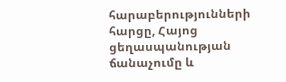հարաբերությունների հարցը, Հայոց ցեղասպանության ճանաչումը և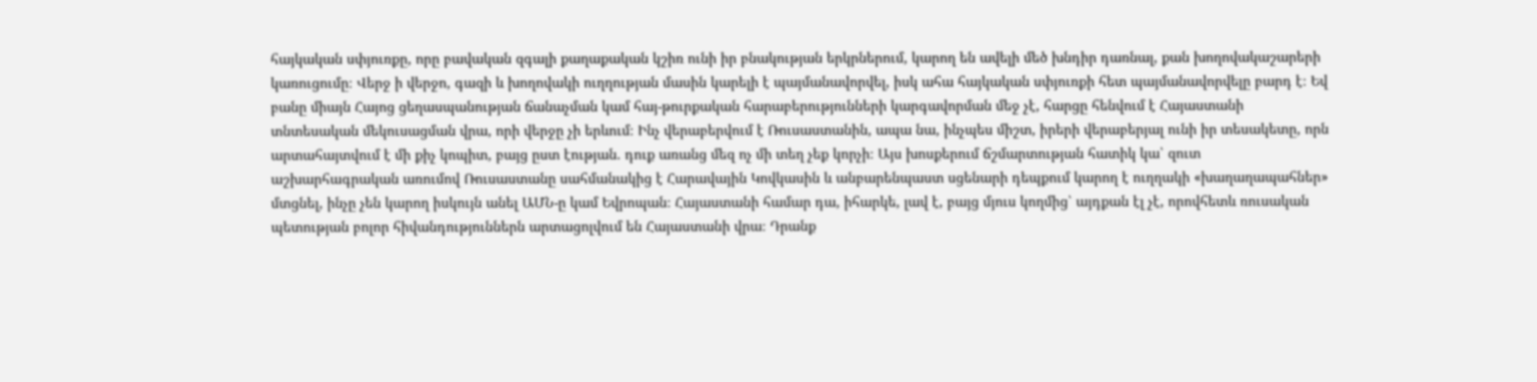հայկական սփյուռքը, որը բավական զգալի քաղաքական կշիռ ունի իր բնակության երկրներում, կարող են ավելի մեծ խնդիր դառնալ, քան խողովակաշարերի կառուցումը։ Վերջ ի վերջո, գազի և խողովակի ուղղության մասին կարելի է պայմանավորվել, իսկ ահա հայկական սփյուռքի հետ պայմանավորվելը բարդ է։ Եվ բանը միայն Հայոց ցեղասպանության ճանաչման կամ հայ-թուրքական հարաբերությունների կարգավորման մեջ չէ, հարցը հենվում է Հայաստանի տնտեսական մեկուսացման վրա, որի վերջը չի երևում։ Ինչ վերաբերվում է Ռուսաստանին, ապա նա, ինչպես միշտ, իրերի վերաբերյալ ունի իր տեսակետը, որն արտահայտվում է մի քիչ կոպիտ, բայց ըստ էության. դուք առանց մեզ ոչ մի տեղ չեք կորչի։ Այս խոսքերում ճշմարտության հատիկ կա՝ զուտ աշխարհագրական առումով Ռուսաստանը սահմանակից է Հարավային Կովկասին և անբարենպաստ սցենարի դեպքում կարող է ուղղակի «խաղաղապահներ» մտցնել, ինչը չեն կարող իսկույն անել ԱՄՆ-ը կամ Եվրոպան։ Հայաստանի համար դա, իհարկե, լավ է, բայց մյուս կողմից՝ այդքան էլ չէ, որովհետև ռուսական պետության բոլոր հիվանդություններն արտացոլվում են Հայաստանի վրա։ Դրանք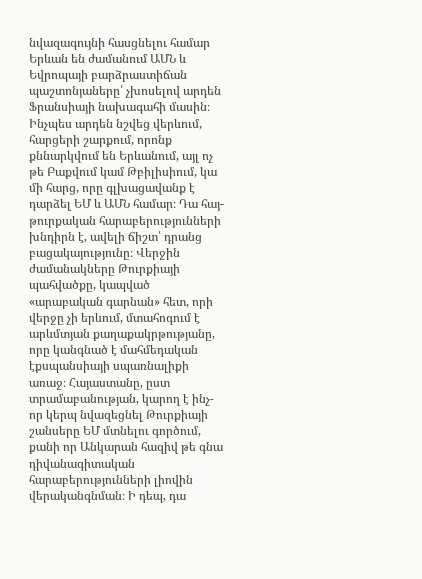նվազագույնի հասցնելու համար Երևան են ժամանում ԱՄՆ և Եվրոպայի բարձրաստիճան պաշտոնյաները՝ չխոսելով արդեն Ֆրանսիայի նախագահի մասին։ Ինչպես արդեն նշվեց վերևում, հարցերի շարքում, որոնք քննարկվում են Երևանում, այլ ոչ թե Բաքվում կամ Թբիլիսիում, կա մի հարց, որը գլխացավանք է դարձել ԵՄ և ԱՄՆ համար։ Դա հայ-թուրքական հարաբերությունների խնդիրն է, ավելի ճիշտ՝ դրանց բացակայությունը։ Վերջին ժամանակները Թուրքիայի պահվածքը, կապված «արաբական գարնան» հետ, որի վերջը չի երևում, մտահոգում է արևմտյան քաղաքակրթությանը, որը կանգնած է մահմեդական էքսպանսիայի սպառնալիքի առաջ։ Հայաստանը, ըստ տրամաբանության, կարող է ինչ-որ կերպ նվազեցնել Թուրքիայի շանսերը ԵՄ մտնելու գործում, քանի որ Անկարան հազիվ թե գնա դիվանագիտական հարաբերությունների լիովին վերականգնման։ Ի դեպ, դա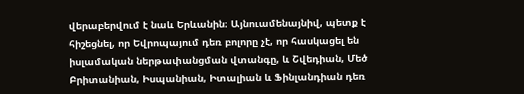վերաբերվում է նաև Երևանին։ Այնուամենայնիվ, պետք է հիշեցնել, որ Եվրոպայում դեռ բոլորը չէ, որ հասկացել են իսլամական ներթափանցման վտանգը, և Շվեդիան, Մեծ Բրիտանիան, Իսպանիան, Իտալիան և Ֆինլանդիան դեռ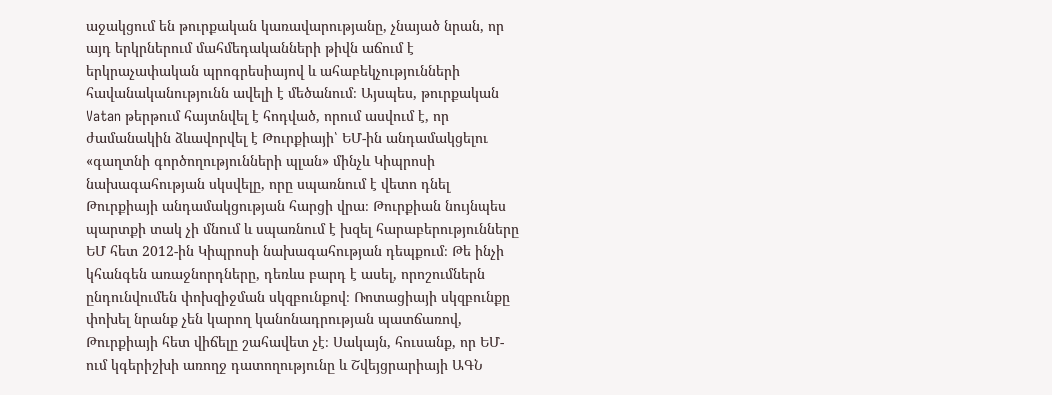աջակցում են թուրքական կառավարությանը, չնայած նրան, որ այդ երկրներում մահմեդականների թիվն աճում է երկրաչափական պրոգրեսիայով և ահաբեկչությունների հավանականությունն ավելի է մեծանում։ Այսպես, թուրքական Vatan թերթում հայտնվել է հոդված, որում ասվում է, որ ժամանակին ձևավորվել է Թուրքիայի՝ ԵՄ-ին անդամակցելու «գաղտնի գործողությունների պլան» մինչև Կիպրոսի նախագահության սկսվելը, որը սպառնում է վետո դնել Թուրքիայի անդամակցության հարցի վրա։ Թուրքիան նույնպես պարտքի տակ չի մնում և սպառնում է խզել հարաբերությունները ԵՄ հետ 2012-ին Կիպրոսի նախագահության դեպքում։ Թե ինչի կհանգեն առաջնորդները, դեռևս բարդ է ասել, որոշումներն ընդունվումեն փոխզիջման սկզբունքով։ Ռոտացիայի սկզբունքը փոխել նրանք չեն կարող կանոնադրության պատճառով, Թուրքիայի հետ վիճելը շահավետ չէ։ Սակայն, հուսանք, որ ԵՄ-ում կգերիշխի առողջ դատողությունը և Շվեյցրարիայի ԱԳՆ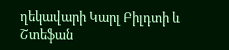ղեկավարի Կարլ Բիլդտի և Շտեֆան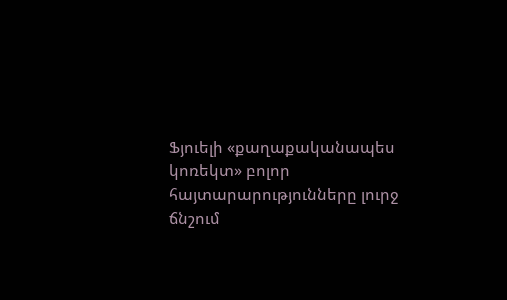Ֆյուելի «քաղաքականապես կոռեկտ» բոլոր հայտարարությունները լուրջ ճնշում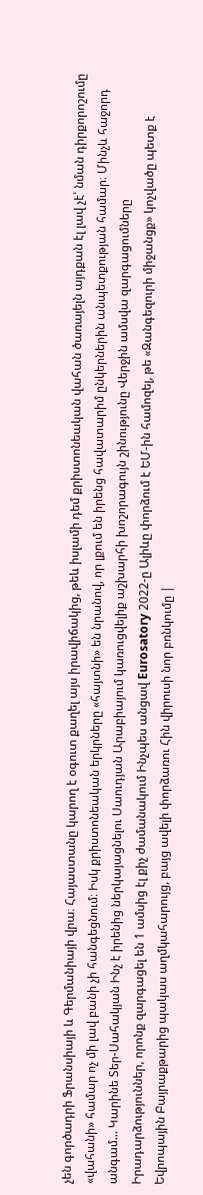չեն գործադրի Ֆրանսիայի և Գերմանիայի վրա։ Հայաստանը կարող է օգուտ քաղել այս իրավիճակից, թեև իսլամի դեմ քրիստոնեական վահան ծառայելն այդքան էլ լավ չէ՝ նման դիրքորոշումը «վահանի» համար ոչ մի լավ բանի չի հանգեցնում։ Իսկ քրիստոնեական երկրները «հայտնի» են նրանով, որ լքում են իրենց հավատարիմ ընկերներին անպետքության համար։ Մինչև հաջորդ անգամ... Կարինե Տեր-Սահակյան Ինչ է իրենից ներկայացնելու Սաուդյան Արաբիայում կառուցվելիք աշխարհի խոշորագույն շինությունը Վերջին ամսվա զարգացումները Իրադարձություններ, որոնք զարգացել են 1 ամսից էլ քիչ ժամանակում Ինչպես անցավ Eurosatory 2022-ը Ալիևը փորձում է ԵՄ-ին համոզել, թե «Զանգեզուրի միջանցք» կոչվածը պետք է Եվրոպային Բայրաքթարից պակաս աղմկահարույց, բայց ավելի փորձառու Հին վիրուսի նոր բռնկումը |